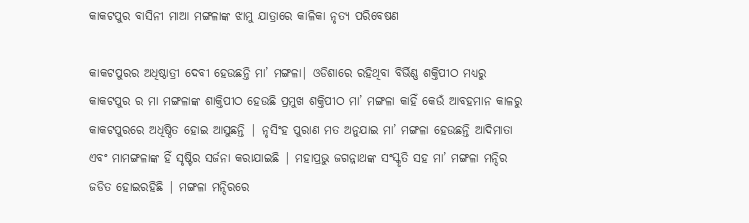କାକଟପୁର ବାସିନୀ ମାଆ ମଙ୍ଗଳାଙ୍କ ଝାମୁ ଯାତ୍ରାରେ କାଳିକା ନୃତ୍ୟ ପରିବେଷଣ

କାକଟପୁରର ଅଧିଷ୍ଠାତ୍ରୀ ଦେବୀ ହେଉଛନ୍ତି ମା’ ମଙ୍ଗଳା| ଓଡିଶାରେ ରହିଥିବା ବିର୍ଭିଣ୍ଣ ଶକ୍ତିପୀଠ ମଧ୍ୟରୁ କାକଟପୁର ର ମା ମଙ୍ଗଳାଙ୍କ ଶାକ୍ତିପୀଠ ହେଉଛି ପ୍ରମୁଖ ଶକ୍ତିପୀଠ ମା’ ମଙ୍ଗଳା କାହିଁ କେଉଁ ଆବହମାନ କାଳରୁ କାକଟପୁରରେ ଅଧିଷ୍ଠିତ ହୋଇ ଆସୁଛନ୍ତି | ନୃସିଂହ ପୁରାଣ ମତ ଅନୁଯାଇ ମା’ ମଙ୍ଗଳା ହେଉଛନ୍ତି ଆଦିମାତା ଏବଂ ମାମଙ୍ଗଳାଙ୍କ ହିଁ ସୃଷ୍ଟିର ସର୍ଜନା କରାଯାଇଛି | ମହାପ୍ରଭୁ ଜଗନ୍ନାଥଙ୍କ ସଂସ୍କୃତି ସହ ମା’ ମଙ୍ଗଳା ମନ୍ଦିର ଜଡିତ ହୋଇରହିଛି | ମଙ୍ଗଳା ମନ୍ଦିରରେ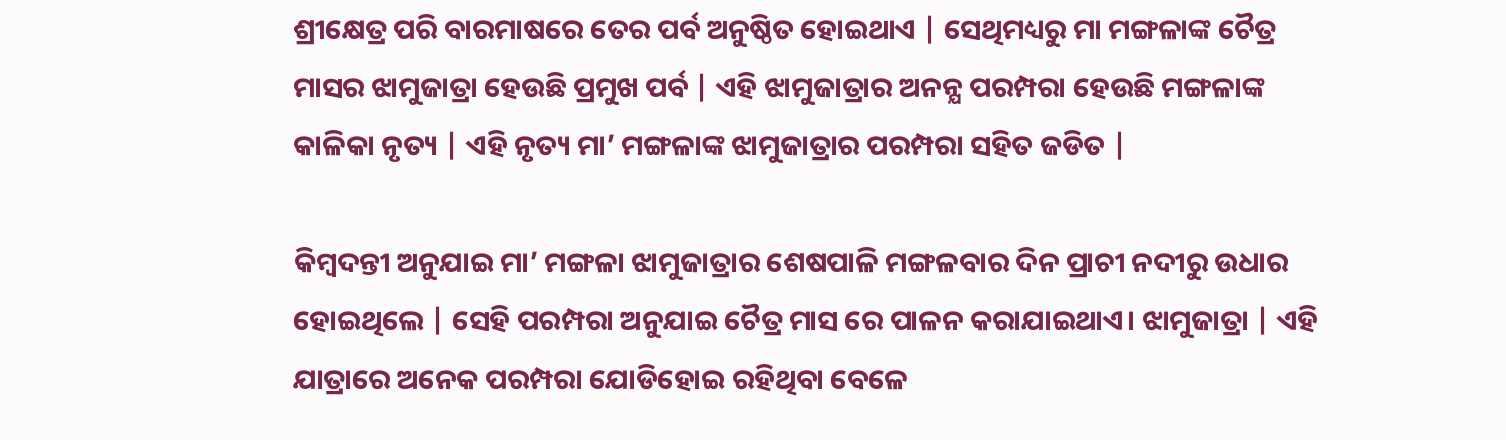ଶ୍ରୀକ୍ଷେତ୍ର ପରି ବାରମାଷରେ ତେର ପର୍ବ ଅନୁଷ୍ଠିତ ହୋଇଥାଏ | ସେଥିମଧ୍ୟରୁ ମା ମଙ୍ଗଳାଙ୍କ ଚୈତ୍ର ମାସର ଝାମୁଜାତ୍ରା ହେଉଛି ପ୍ରମୁଖ ପର୍ବ | ଏହି ଝାମୁଜାତ୍ରାର ଅନନ୍ଯ ପରମ୍ପରା ହେଉଛି ମଙ୍ଗଳାଙ୍କ କାଳିକା ନୃତ୍ୟ | ଏହି ନୃତ୍ୟ ମା’ ମଙ୍ଗଳାଙ୍କ ଝାମୁଜାତ୍ରାର ପରମ୍ପରା ସହିତ ଜଡିତ |

କିମ୍ବଦନ୍ତୀ ଅନୁଯାଇ ମା’ ମଙ୍ଗଳା ଝାମୁଜାତ୍ରାର ଶେଷପାଳି ମଙ୍ଗଳବାର ଦିନ ପ୍ରାଚୀ ନଦୀରୁ ଉଧାର ହୋଇଥିଲେ | ସେହି ପରମ୍ପରା ଅନୁଯାଇ ଚୈତ୍ର ମାସ ରେ ପାଳନ କରାଯାଇଥାଏ। ଝାମୁଜାତ୍ରା | ଏହି ଯାତ୍ରାରେ ଅନେକ ପରମ୍ପରା ଯୋଡିହୋଇ ରହିଥିବା ବେଳେ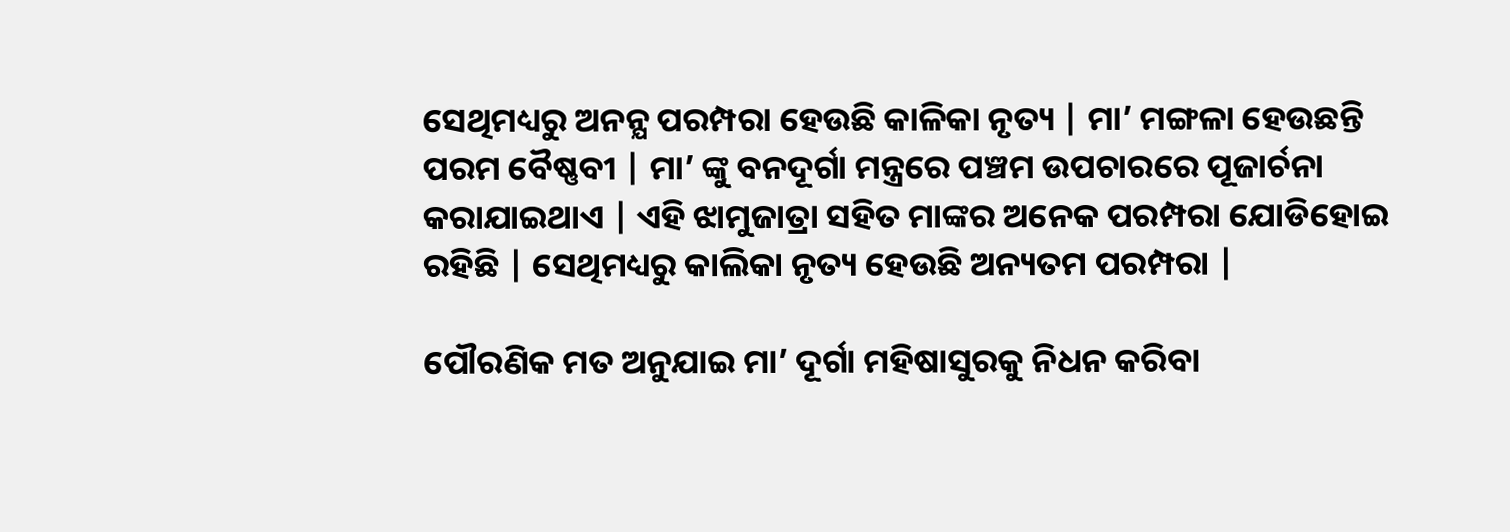ସେଥିମଧ୍ୟରୁ ଅନନ୍ଯ ପରମ୍ପରା ହେଉଛି କାଳିକା ନୃତ୍ୟ | ମା’ ମଙ୍ଗଳା ହେଉଛନ୍ତି ପରମ ବୈଷ୍ଣବୀ | ମା’ ଙ୍କୁ ବନଦୂର୍ଗା ମନ୍ତ୍ରରେ ପଞ୍ଚମ ଉପଚାରରେ ପୂଜାର୍ଚନା କରାଯାଇଥାଏ | ଏହି ଝାମୁଜାତ୍ରା ସହିତ ମାଙ୍କର ଅନେକ ପରମ୍ପରା ଯୋଡିହୋଇ ରହିଛି | ସେଥିମଧ୍ୟରୁ କାଲିକା ନୃତ୍ୟ ହେଉଛି ଅନ୍ୟତମ ପରମ୍ପରା |

ପୌରଣିକ ମତ ଅନୁଯାଇ ମା’ ଦୂର୍ଗା ମହିଷାସୁରକୁ ନିଧନ କରିବା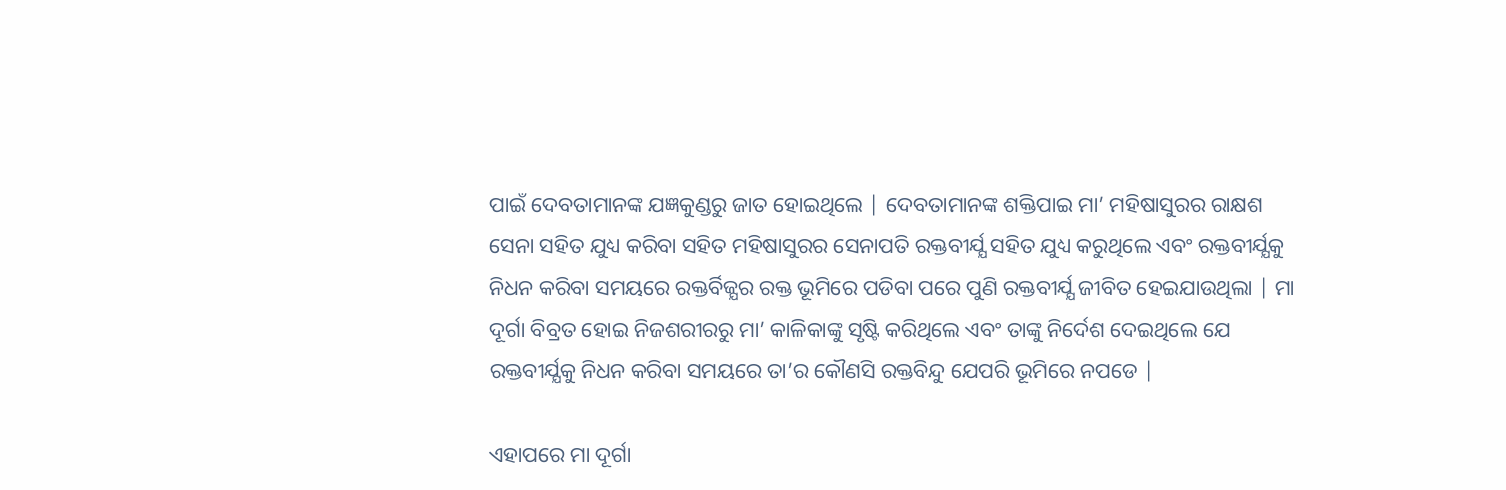ପାଇଁ ଦେବତାମାନଙ୍କ ଯଜ୍ଞକୁଣ୍ଡରୁ ଜାତ ହୋଇଥିଲେ | ଦେବତାମାନଙ୍କ ଶକ୍ତିପାଇ ମା’ ମହିଷାସୁରର ରାକ୍ଷଶ ସେନା ସହିତ ଯୁଧ୍ୟ କରିବା ସହିତ ମହିଷାସୁରର ସେନାପତି ରକ୍ତବୀର୍ଯ୍ଯ ସହିତ ଯୁଧ୍ୟ କରୁଥିଲେ ଏବଂ ରକ୍ତବୀର୍ଯ୍ଯକୁ ନିଧନ କରିବା ସମୟରେ ରକ୍ତର୍ବିଜ୍ଯର ରକ୍ତ ଭୂମିରେ ପଡିବା ପରେ ପୁଣି ରକ୍ତବୀର୍ଯ୍ଯ ଜୀବିତ ହେଇଯାଉଥିଲା | ମା ଦୂର୍ଗା ବିବ୍ରତ ହୋଇ ନିଜଶରୀରରୁ ମା’ କାଳିକାଙ୍କୁ ସୃଷ୍ଟି କରିଥିଲେ ଏବଂ ତାଙ୍କୁ ନିର୍ଦେଶ ଦେଇଥିଲେ ଯେ ରକ୍ତବୀର୍ଯ୍ଯକୁ ନିଧନ କରିବା ସମୟରେ ତା’ର କୌଣସି ରକ୍ତବିନ୍ଦୁ ଯେପରି ଭୂମିରେ ନପଡେ |

ଏହାପରେ ମା ଦୂର୍ଗା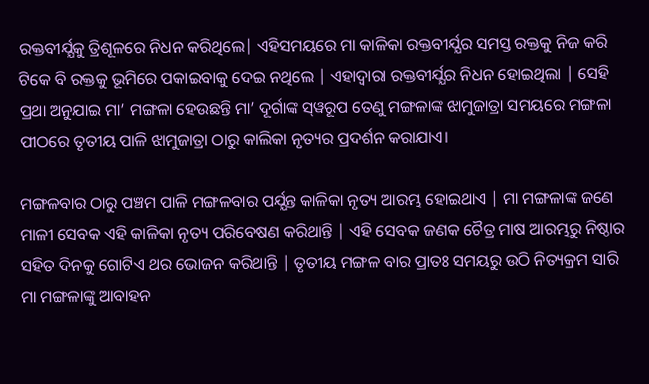ରକ୍ତବୀର୍ଯ୍ଯକୁ ତ୍ରିଶୂଳରେ ନିଧନ କରିଥିଲେ| ଏହିସମୟରେ ମା କାଳିକା ରକ୍ତବୀର୍ଯ୍ଯର ସମସ୍ତ ରକ୍ତକୁ ନିଜ କରି ଟିକେ ବି ରକ୍ତକୁ ଭୂମିରେ ପକାଇବାକୁ ଦେଇ ନଥିଲେ | ଏହାଦ୍ଵାରା ରକ୍ତବୀର୍ଯ୍ଯର ନିଧନ ହୋଇଥିଲା | ସେହି ପ୍ରଥା ଅନୁଯାଇ ମା’ ମଙ୍ଗଳା ହେଉଛନ୍ତି ମା’ ଦୂର୍ଗାଙ୍କ ସ୍‌ୱରୂପ ତେଣୁ ମଙ୍ଗଳାଙ୍କ ଝାମୁଜାତ୍ରା ସମୟରେ ମଙ୍ଗଳା ପୀଠରେ ତୃତୀୟ ପାଳି ଝାମୁଜାତ୍ରା ଠାରୁ କାଲିକା ନୃତ୍ୟର ପ୍ରଦର୍ଶନ କରାଯାଏ।

ମଙ୍ଗଳବାର ଠାରୁ ପଞ୍ଚମ ପାଳି ମଙ୍ଗଳବାର ପର୍ଯ୍ଯନ୍ତ କାଳିକା ନୃତ୍ୟ ଆରମ୍ଭ ହୋଇଥାଏ | ମା ମଙ୍ଗଳାଙ୍କ ଜଣେ ମାଳୀ ସେବକ ଏହି କାଳିକା ନୃତ୍ୟ ପରିବେଷଣ କରିଥାନ୍ତି | ଏହି ସେବକ ଜଣକ ଚୈତ୍ର ମାଷ ଆରମ୍ଭରୁ ନିଷ୍ଠାର ସହିତ ଦିନକୁ ଗୋଟିଏ ଥର ଭୋଜନ କରିଥାନ୍ତି | ତୃତୀୟ ମଙ୍ଗଳ ବାର ପ୍ରାତଃ ସମୟରୁ ଉଠି ନିତ୍ୟକ୍ରମ ସାରି ମା ମଙ୍ଗଳାଙ୍କୁ ଆବାହନ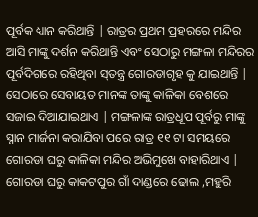ପୂର୍ବକ ଧ୍ୟାନ କରିଥାନ୍ତି | ରାତ୍ରର ପ୍ରଥମ ପ୍ରହରରେ ମନ୍ଦିର ଆସି ମାଙ୍କୁ ଦର୍ଶନ କରିଥାନ୍ତି ଏବଂ ସେଠାରୁ ମଙ୍ଗଳା ମନ୍ଦିରର ପୂର୍ବଦିଗରେ ରହିଥିବା ସ୍‌ତନ୍ତ୍ର ଗୋରଡାଗୃହ କୁ ଯାଇଥାନ୍ତି | ସେଠାରେ ସେବାୟତ ମାନଙ୍କ ତାଙ୍କୁ କାଳିକା ବେଶରେ ସଜାଇ ଦିଆଯାଇଥାଏ | ମଙ୍ଗଳାଙ୍କ ରାତ୍ରଧୂପ ପୂର୍ବରୁ ମାଙ୍କୁ ସ୍ନାନ ମାର୍ଜନା କରାଯିବା ପରେ ରାତ୍ର ୧୧ ଟା ସମୟରେ ଗୋରଡା ଘରୁ କାଳିକା ମନ୍ଦିର ଅଭିମୁଖେ ବାହାରିଥାଏ | ଗୋରଡା ଘରୁ କାକଟପୁର ଗାଁ ଦାଣ୍ଡରେ ଢୋଲ ,ମହୁରି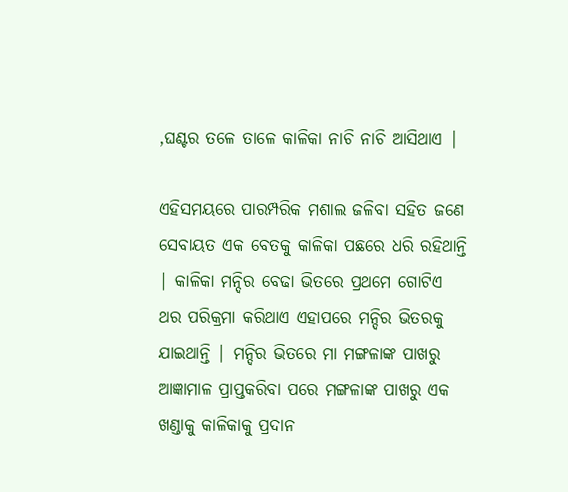,ଘଣ୍ଟର ତଳେ ତାଳେ କାଳିକା ନାଚି ନାଚି ଆସିଥାଏ |

ଏହିସମୟରେ ପାରମ୍ପରିକ ମଶାଲ ଜଳିବା ସହିତ ଜଣେ ସେବାୟତ ଏକ ବେତକୁ କାଳିକା ପଛରେ ଧରି ରହିଥାନ୍ତି | କାଳିକା ମନ୍ଦିର ବେଢା ଭିତରେ ପ୍ରଥମେ ଗୋଟିଏ ଥର ପରିକ୍ରମା କରିଥାଏ ଏହାପରେ ମନ୍ଦିର ଭିତରକୁ ଯାଇଥାନ୍ତି | ମନ୍ଦିର ଭିତରେ ମା ମଙ୍ଗଳାଙ୍କ ପାଖରୁ ଆଜ୍ଞାମାଳ ପ୍ରାପ୍ତକରିବା ପରେ ମଙ୍ଗଳାଙ୍କ ପାଖରୁ ଏକ ଖଣ୍ଡାକୁ କାଳିକାକୁ ପ୍ରଦାନ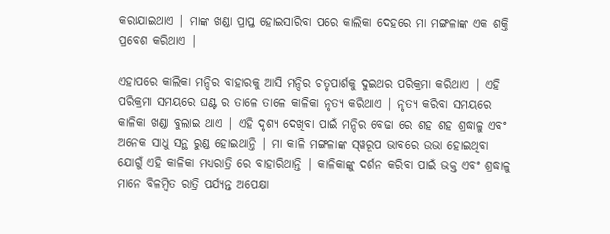କରାଯାଇଥାଏ | ମାଙ୍କ ଖଣ୍ଡା ପ୍ରାପ୍ତ ହୋଇସାରିବା ପରେ କାଲିକା ଦେହରେ ମା ମଙ୍ଗଳାଙ୍କ ଏକ ଶକ୍ତି ପ୍ରବେଶ କରିଥାଏ |

ଏହାପରେ କାଲିକା ମନ୍ଦିର ବାହାରକୁ ଆସି ମନ୍ଦିର ଚତୃପାର୍ଶକୁ ଦୁଇଥର ପରିକ୍ରମା କରିଥାଏ | ଏହି ପରିକ୍ରମା ସମୟରେ ଘଣ୍ଟ ର ତାଳେ ତାଳେ କାଳିକା ନୃତ୍ୟ କରିଥାଏ | ନୃତ୍ୟ କରିବା ସମୟରେ କାଳିକା ଖଣ୍ଡା ବୁଲାଇ ଥାଏ | ଏହି ଦୃଶ୍ଯ ଦେଖିବା ପାଇଁ ମନ୍ଦିର ବେଢା ରେ ଶହ ଶହ ଶ୍ରଦ୍ଧାଳୁ ଏବଂ ଅନେକ ସାଧୁ ସନ୍ଥ ରୁଣ୍ଡ ହୋଇଥାନ୍ତି | ମା କାଳି ମଙ୍ଗଳାଙ୍କ ସ୍‌ୱରୂପ ଭାବରେ ଉଭା ହୋଇଥିବା ଯୋଗୁଁ ଏହି କାଳିକା ମଧ୍ୟରାତ୍ରି ରେ ବାହାରିଥାନ୍ତି | କାଳିକାଙ୍କୁ ଦର୍ଶନ କରିବା ପାଇଁ ଭକ୍ତ ଏବଂ ଶ୍ରଦ୍ଧାଳୁ ମାନେ ବିଳମ୍ବିତ ରାତ୍ରି ପର୍ଯ୍ଯନ୍ତ ଅପେକ୍ଷା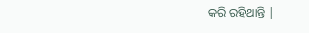କରି ରହିଥାନ୍ତି |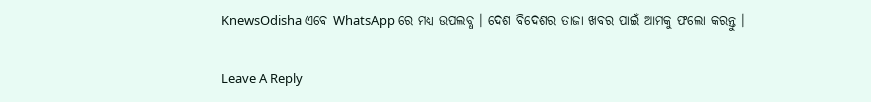KnewsOdisha ଏବେ WhatsApp ରେ ମଧ୍ୟ ଉପଲବ୍ଧ । ଦେଶ ବିଦେଶର ତାଜା ଖବର ପାଇଁ ଆମକୁ ଫଲୋ କରନ୍ତୁ ।

Leave A Reply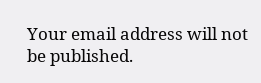Your email address will not be published.